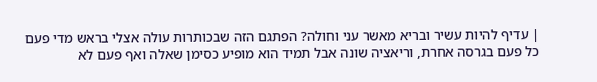| עדיף להיות עשיר ובריא מאשר עני וחולה? הפתגם הזה שבכותרות עולה אצלי בראש מדי פעם כל פעם בגרסה אחרת, וריאציה שונה אבל תמיד הוא מופיע כסימן שאלה ואף פעם לא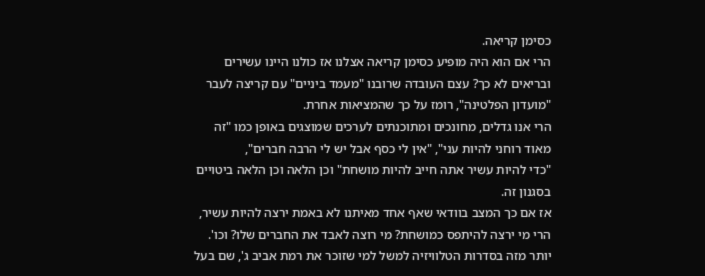כסימן קריאה.
הרי אם הוא היה מופיע כסימן קריאה אצלנו אז כולנו היינו עשירים ובריאים לא כך? עצם העובדה שרובנו "מעמד ביניים" עם קריצה לעבר "מועדון הפלטינה", רומז על כך שהמציאות אחרת.
הרי אנו גדלים, מחונכים ומתוכנתים לערכים שמוצגים באופן כמו "זה מאוד רוחני להיות עני", "אין לי כסף אבל יש לי הרבה חברים",
"כדי להיות עשיר אתה חייב להיות מושחת" וכן הלאה וכן הלאה ביטויים בסגנון זה.
אז אם כך המצב בוודאי שאף אחד מאיתנו לא באמת ירצה להיות עשיר, הרי מי ירצה להיתפס כמושחת? מי רוצה לאבד את החברים שלו? וכו'.
יותר מזה בסדרות הטלוויזיה למשל למי שזוכר את רמת אביב ג', שם בעל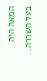המאה היה בעל השררה.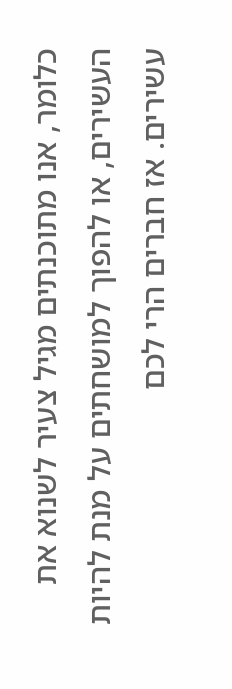כלומר, אנו מתוכנתים מגיל צעיר לשנוא את העשירים, או להפוך למושחתים על מנת להיות עשירים. אז חברים הרי לכם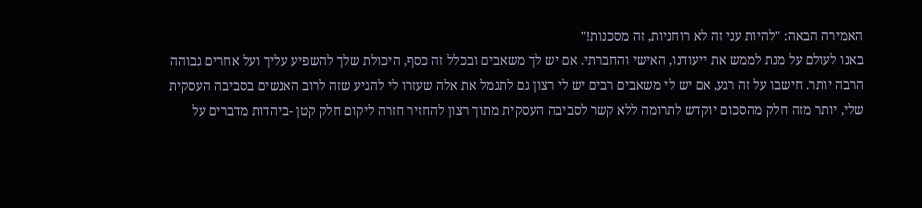האמירה הבאה: "להיות עני זה לא רוחניות, זה מסכנות!"
באנו לעולם על מנת לממש את ייעודנו, האישי והחברתי. אם יש לך משאבים ובכלל זה כסף, היכולת שלך להשפיע עליך ועל אחרים גבוהה הרבה יותר. חישבו על זה רגע, אם יש לי משאבים רבים יש לי רצון גם לתגמל את אלה שעזרו לי להגיע שזה לרוב האנשים בסביבה העסקית שלי, יותר מזה חלק מהסכום יוקדש לתרומה ללא קשר לסביבה העסקית מתוך רצון להחזיר חזרה ליקום חלק קטן -ביהדות מדברים על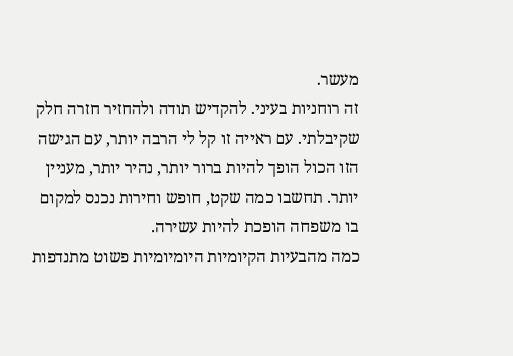מעשר.
זה רוחניות בעיני. להקדיש תודה ולהחזיר חזרה חלק שקיבלתי. עם ראייה זו קל לי הרבה יותר, עם הגישה הזו הכול הופך להיות ברור יותר, נהיר יותר, מעניין יותר. תחשבו כמה שקט, חופש וחירות נכנס למקום בו משפחה הופכת להיות עשירה.
כמה מהבעיות הקיומיות היומיומיות פשוט מתנדפות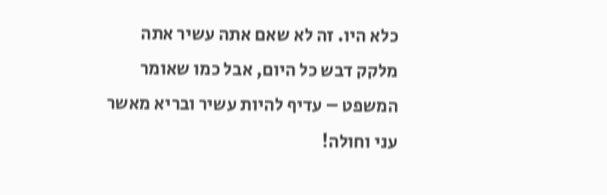כלא היו. זה לא שאם אתה עשיר אתה מלקק דבש כל היום, אבל כמו שאומר המשפט – עדיף להיות עשיר ובריא מאשר עני וחולה!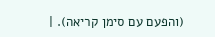(והפעם עם סימן קריאה). |